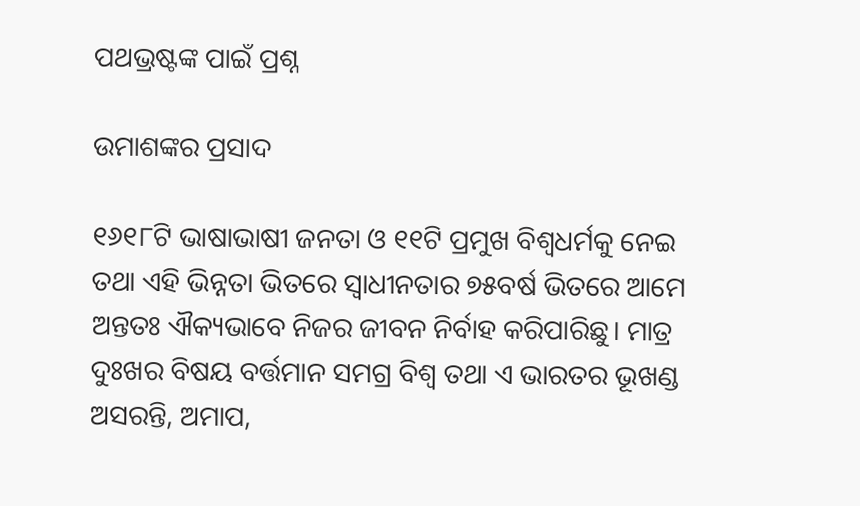ପଥଭ୍ରଷ୍ଟଙ୍କ ପାଇଁ ପ୍ରଶ୍ନ

ଉମାଶଙ୍କର ପ୍ରସାଦ

୧୬୧୮ଟି ଭାଷାଭାଷୀ ଜନତା ଓ ୧୧ଟି ପ୍ରମୁଖ ବିଶ୍ୱଧର୍ମକୁ ନେଇ ତଥା ଏହି ଭିନ୍ନତା ଭିତରେ ସ୍ବାଧୀନତାର ୭୫ବର୍ଷ ଭିତରେ ଆମେ ଅନ୍ତତଃ ଐକ୍ୟଭାବେ ନିଜର ଜୀବନ ନିର୍ବାହ କରିପାରିଛୁ। ମାତ୍ର ଦୁଃଖର ବିଷୟ ବର୍ତ୍ତମାନ ସମଗ୍ର ବିଶ୍ୱ ତଥା ଏ ଭାରତର ଭୂଖଣ୍ଡ ଅସରନ୍ତି, ଅମାପ,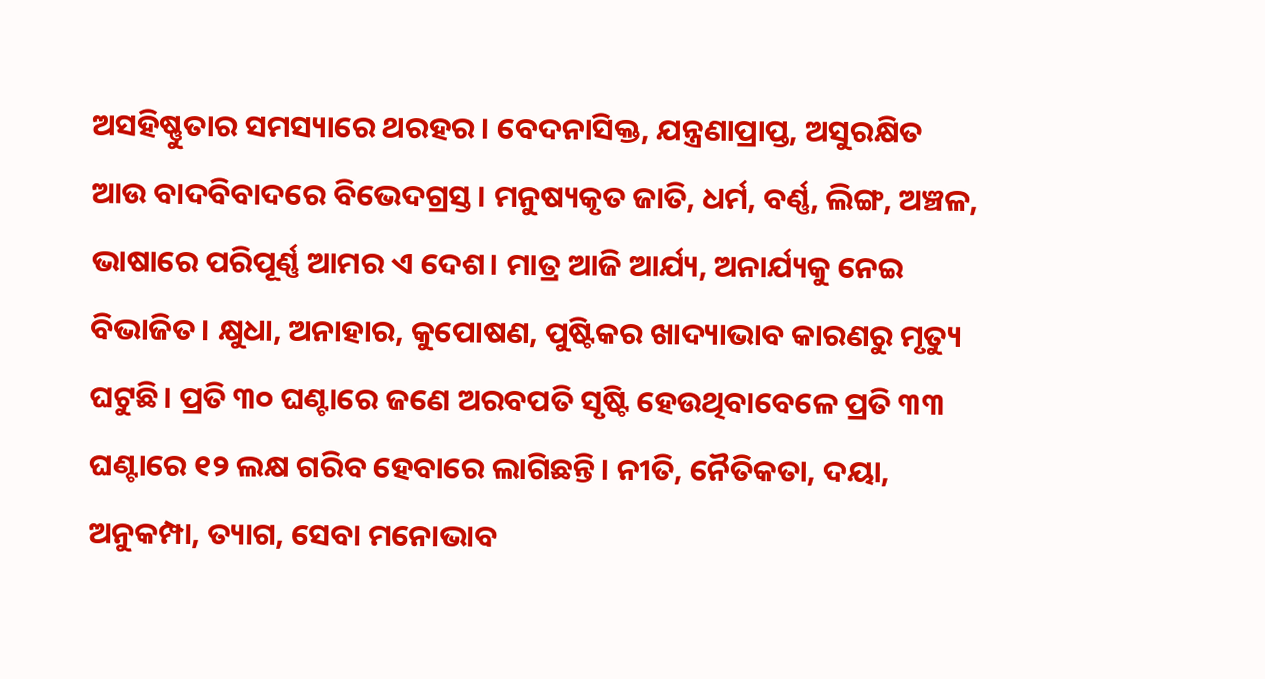ଅସହିଷ୍ଣୁତାର ସମସ୍ୟାରେ ଥରହର। ବେଦନାସିକ୍ତ, ଯନ୍ତ୍ରଣାପ୍ରାପ୍ତ, ଅସୁରକ୍ଷିତ ଆଉ ବାଦବିବାଦରେ ବିଭେଦଗ୍ରସ୍ତ। ମନୁଷ୍ୟକୃତ ଜାତି, ଧର୍ମ, ବର୍ଣ୍ଣ, ଲିଙ୍ଗ, ଅଞ୍ଚଳ, ଭାଷାରେ ପରିପୂର୍ଣ୍ଣ ଆମର ଏ ଦେଶ। ମାତ୍ର ଆଜି ଆର୍ଯ୍ୟ, ଅନାର୍ଯ୍ୟକୁ ନେଇ ବିଭାଜିତ। କ୍ଷୁଧା, ଅନାହାର, କୁପୋଷଣ, ପୁଷ୍ଟିକର ଖାଦ୍ୟାଭାବ କାରଣରୁ ମୃତ୍ୟୁ ଘଟୁଛି। ପ୍ରତି ୩୦ ଘଣ୍ଟାରେ ଜଣେ ଅରବପତି ସୃଷ୍ଟି ହେଉଥିବାବେଳେ ପ୍ରତି ୩୩ ଘଣ୍ଟାରେ ୧୨ ଲକ୍ଷ ଗରିବ ହେବାରେ ଲାଗିଛନ୍ତି। ନୀତି, ନୈତିକତା, ଦୟା, ଅନୁକମ୍ପା, ତ୍ୟାଗ, ସେବା ମନୋଭାବ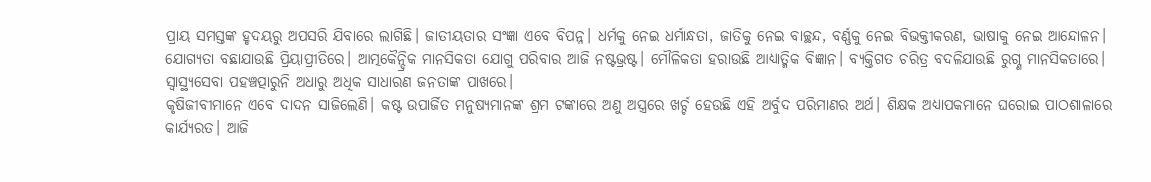ପ୍ରାୟ ସମସ୍ତଙ୍କ ହୃଦୟରୁ ଅପସରି ଯିବାରେ ଲାଗିଛି। ଜାତୀୟତାର ସଂଜ୍ଞା ଏବେ ବିପନ୍ନ। ଧର୍ମକୁ ନେଇ ଧର୍ମାନ୍ଧତା, ଜାତିକୁ ନେଇ ବାଚ୍ଛନ୍ଦ, ବର୍ଣ୍ଣକୁ ନେଇ ବିଭକ୍ତୀକରଣ, ଭାଷାକୁ ନେଇ ଆନ୍ଦୋଳନ। ଯୋଗ୍ୟତା ବଛାଯାଉଛି ପ୍ରିୟାପ୍ରୀତିରେ। ଆତ୍ମକୈନ୍ଦ୍ରିକ ମାନସିକତା ଯୋଗୁ ପରିବାର ଆଜି ନଷ୍ଟଭ୍ରଷ୍ଟ। ମୌଳିକତା ହରାଉଛି ଆଧ୍ୟାତ୍ମିକ ବିଜ୍ଞାନ। ବ୍ୟକ୍ତିଗତ ଚରିତ୍ର ବଦଳିଯାଉଛି ରୁଗ୍ଣ ମାନସିକତାରେ। ସ୍ବାସ୍ଥ୍ୟସେବା ପହଞ୍ଚତ୍ପାରୁନି ଅଧାରୁ ଅଧିକ ସାଧାରଣ ଜନତାଙ୍କ ପାଖରେ।
କୃଷିଜୀବୀମାନେ ଏବେ ଦାଦନ ସାଜିଲେଣି। କଷ୍ଟ ଉପାର୍ଜିତ ମନୁଷ୍ୟମାନଙ୍କ ଶ୍ରମ ଟଙ୍କାରେ ଅଣୁ ଅସ୍ତ୍ରରେ ଖର୍ଚ୍ଚ ହେଉଛି ଏହି ଅର୍ବୁଦ ପରିମାଣର ଅର୍ଥ। ଶିକ୍ଷକ ଅଧ୍ୟାପକମାନେ ଘରୋଇ ପାଠଶାଳାରେ କାର୍ଯ୍ୟରତ। ଆଜି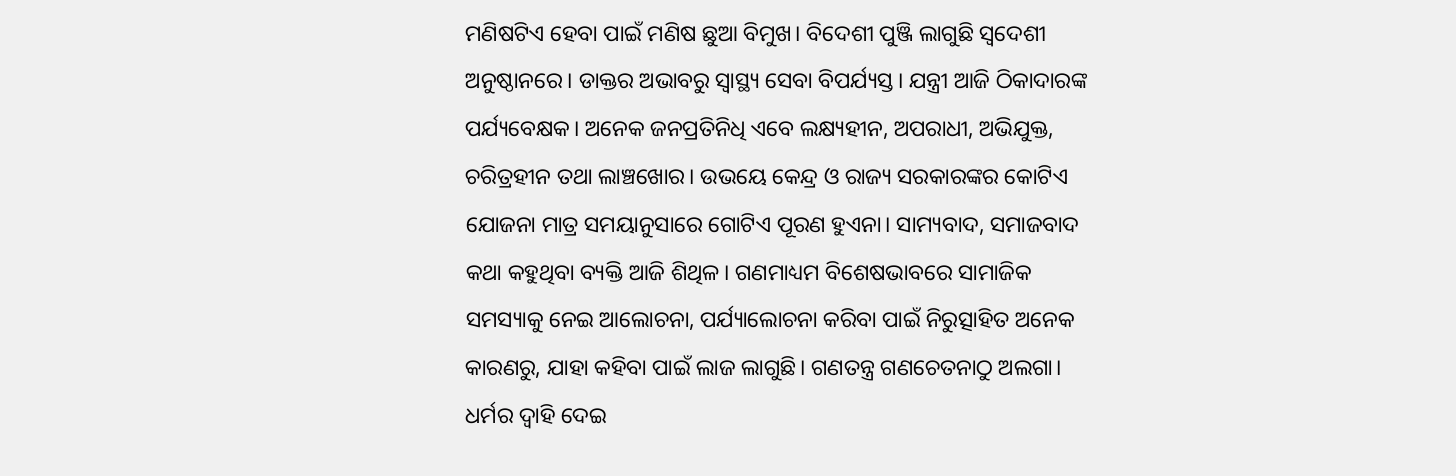ମଣିଷଟିଏ ହେବା ପାଇଁ ମଣିଷ ଛୁଆ ବିମୁଖ। ବିଦେଶୀ ପୁଞ୍ଜି ଲାଗୁଛି ସ୍ବଦେଶୀ ଅନୁଷ୍ଠାନରେ। ଡାକ୍ତର ଅଭାବରୁ ସ୍ବାସ୍ଥ୍ୟ ସେବା ବିପର୍ଯ୍ୟସ୍ତ। ଯନ୍ତ୍ରୀ ଆଜି ଠିକାଦାରଙ୍କ ପର୍ଯ୍ୟବେକ୍ଷକ। ଅନେକ ଜନପ୍ରତିନିଧି ଏବେ ଲକ୍ଷ୍ୟହୀନ, ଅପରାଧୀ, ଅଭିଯୁକ୍ତ, ଚରିତ୍ରହୀନ ତଥା ଲାଞ୍ଚଖୋର। ଉଭୟେ କେନ୍ଦ୍ର ଓ ରାଜ୍ୟ ସରକାରଙ୍କର କୋଟିଏ ଯୋଜନା ମାତ୍ର ସମୟାନୁସାରେ ଗୋଟିଏ ପୂରଣ ହୁଏନା। ସାମ୍ୟବାଦ, ସମାଜବାଦ କଥା କହୁଥିବା ବ୍ୟକ୍ତି ଆଜି ଶିଥିଳ। ଗଣମାଧ୍ୟମ ବିଶେଷଭାବରେ ସାମାଜିକ ସମସ୍ୟାକୁ ନେଇ ଆଲୋଚନା, ପର୍ଯ୍ୟାଲୋଚନା କରିବା ପାଇଁ ନିରୁତ୍ସାହିତ ଅନେକ କାରଣରୁ, ଯାହା କହିବା ପାଇଁ ଲାଜ ଲାଗୁଛି। ଗଣତନ୍ତ୍ର ଗଣଚେତନାଠୁ ଅଲଗା। ଧର୍ମର ଦ୍ୱାହି ଦେଇ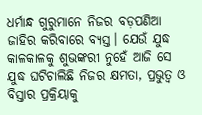ଧର୍ମାନ୍ଧ ଗୁରୁମାନେ ନିଜର ବଡ଼ପଣିଆ ଜାହିର କରିବାରେ ବ୍ୟସ୍ତ। ଯେଉଁ ଯୁଦ୍ଧ କାଳକାଳକୁ ଶୁଭଙ୍କରୀ ନୁହେଁ ଆଜି ସେ ଯୁଦ୍ଧ ଘଟିଚାଲିଛି ନିଜର କ୍ଷମତା, ପ୍ରଭୁତ୍ୱ ଓ ବିସ୍ତାର ପ୍ରକ୍ରିୟାକୁ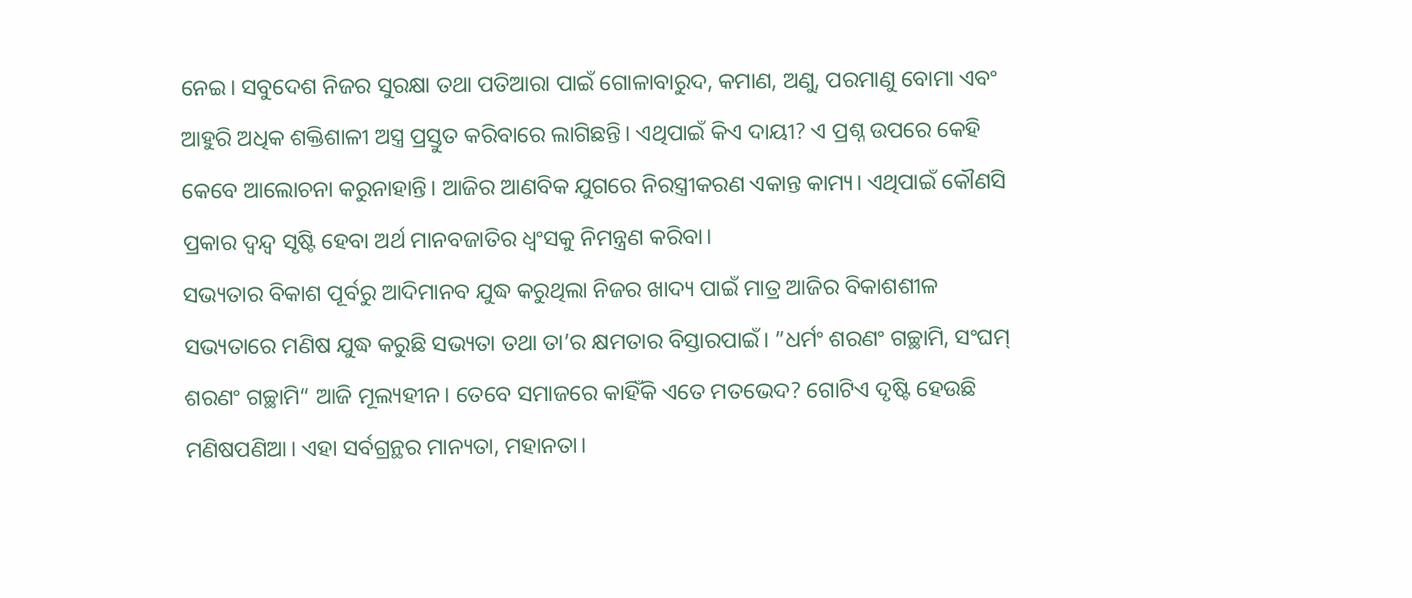ନେଇ। ସବୁଦେଶ ନିଜର ସୁରକ୍ଷା ତଥା ପତିଆରା ପାଇଁ ଗୋଳାବାରୁଦ, କମାଣ, ଅଣୁ, ପରମାଣୁ ବୋମା ଏବଂ ଆହୁରି ଅଧିକ ଶକ୍ତିଶାଳୀ ଅସ୍ତ୍ର ପ୍ରସ୍ତୁତ କରିବାରେ ଲାଗିଛନ୍ତି। ଏଥିପାଇଁ କିଏ ଦାୟୀ? ଏ ପ୍ରଶ୍ନ ଉପରେ କେହି କେବେ ଆଲୋଚନା କରୁନାହାନ୍ତି। ଆଜିର ଆଣବିକ ଯୁଗରେ ନିରସ୍ତ୍ରୀକରଣ ଏକାନ୍ତ କାମ୍ୟ। ଏଥିପାଇଁ କୌଣସି ପ୍ରକାର ଦ୍ୱନ୍ଦ୍ୱ ସୃଷ୍ଟି ହେବା ଅର୍ଥ ମାନବଜାତିର ଧ୍ୱଂସକୁ ନିମନ୍ତ୍ରଣ କରିବା।
ସଭ୍ୟତାର ବିକାଶ ପୂର୍ବରୁ ଆଦିମାନବ ଯୁଦ୍ଧ କରୁଥିଲା ନିଜର ଖାଦ୍ୟ ପାଇଁ ମାତ୍ର ଆଜିର ବିକାଶଶୀଳ ସଭ୍ୟତାରେ ମଣିଷ ଯୁଦ୍ଧ କରୁଛି ସଭ୍ୟତା ତଥା ତା’ର କ୍ଷମତାର ବିସ୍ତାରପାଇଁ। ”ଧର୍ମଂ ଶରଣଂ ଗଚ୍ଛାମି, ସଂଘମ୍‌ ଶରଣଂ ଗଚ୍ଛାମି“ ଆଜି ମୂଲ୍ୟହୀନ। ତେବେ ସମାଜରେ କାହିଁକି ଏତେ ମତଭେଦ? ଗୋଟିଏ ଦୃଷ୍ଟି ହେଉଛି ମଣିଷପଣିଆ। ଏହା ସର୍ବଗ୍ରନ୍ଥର ମାନ୍ୟତା, ମହାନତା।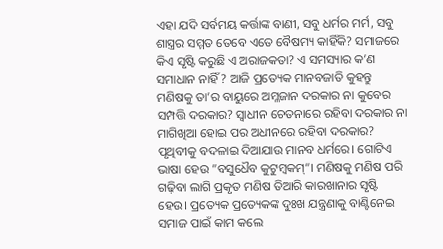ଏହା ଯଦି ସର୍ବମୟ କର୍ତ୍ତାଙ୍କ ବାଣୀ, ସବୁ ଧର୍ମର ମର୍ମ, ସବୁ ଶାସ୍ତ୍ରର ସମ୍ମତ ତେବେ ଏତେ ବୈଷମ୍ୟ କାହିଁକି? ସମାଜରେ କିଏ ସୃଷ୍ଟି କରୁଛି ଏ ଅରାଜକତା? ଏ ସମସ୍ୟାର କ’ଣ ସମାଧାନ ନାହିଁ? ଆଜି ପ୍ରତ୍ୟେକ ମାନବଜାତି କୁହନ୍ତୁ ମଣିଷକୁ ତା’ର ବାୟୁରେ ଅମ୍ଳଜାନ ଦରକାର ନା କୁବେର ସମ୍ପତ୍ତି ଦରକାର? ସ୍ବାଧୀନ ଚେତନାରେ ରହିବା ଦରକାର ନା ମାଗିଖିଆ ହୋଇ ପର ଅଧୀନରେ ରହିବା ଦରକାର? ପୃଥିବୀକୁ ବଦଳାଇ ଦିଆଯାଉ ମାନବ ଧର୍ମରେ। ଗୋଟିଏ ଭାଷା ହେଉ ”ବସୁଧୈବ କୁଟୁମ୍ବକମ୍‌“। ମଣିଷକୁ ମଣିଷ ପରି ଗଢ଼ିବା ଲାଗି ପ୍ରକୃତ ମଣିଷ ତିଆରି କାରଖାନାର ସୃଷ୍ଟି ହେଉ। ପ୍ରତ୍ୟେକ ପ୍ରତ୍ୟେକଙ୍କ ଦୁଃଖ ଯନ୍ତ୍ରଣାକୁ ବାଣ୍ଟିନେଇ ସମାଜ ପାଇଁ କାମ କଲେ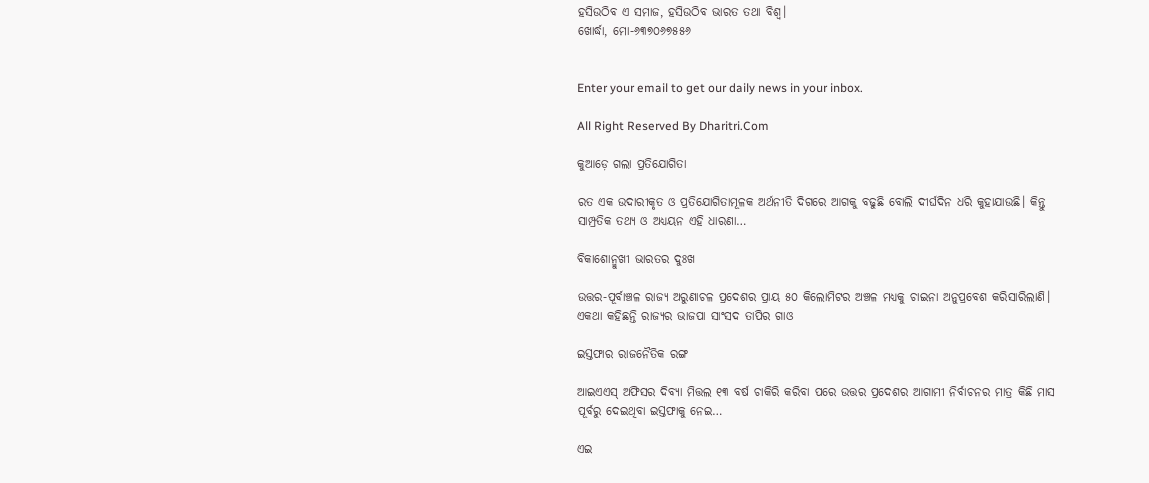ହସିଉଠିବ ଏ ସମାଜ, ହସିଉଠିବ ଭାରତ ତଥା ବିଶ୍ୱ।
ଖୋର୍ଦ୍ଧା, ମୋ-୬୩୭୦୬୭୫୫୬


Enter your email to get our daily news in your inbox.

All Right Reserved By Dharitri.Com

କୁଆଡ଼େ ଗଲା ପ୍ରତିଯୋଗିତା

ରତ ଏକ ଉଦାରୀକୃତ ଓ ପ୍ରତିଯୋଗିତାମୂଳକ ଅର୍ଥନୀତି ଦିଗରେ ଆଗକୁ ବଢୁଛି ବୋଲି ଦୀର୍ଘଦିନ ଧରି କୁହାଯାଉଛି। କିନ୍ତୁ ସାମ୍ପ୍ରତିକ ତଥ୍ୟ ଓ ଅଧ୍ୟୟନ ଏହି ଧାରଣା…

ବିକାଶୋନ୍ମୁଖୀ ଭାରତର ଦୁଃଖ

ଉତ୍ତର-ପୂର୍ବାଞ୍ଚଳ ରାଜ୍ୟ ଅରୁଣାଚଳ ପ୍ରଦେଶର ପ୍ରାୟ ୫୦ କିଲୋମିଟର ଅଞ୍ଚଳ ମଧ୍ୟକୁ ଚାଇନା ଅନୁପ୍ରବେଶ କରିସାରିଲାଣି। ଏକଥା କହିଛନ୍ତି ରାଜ୍ୟର ଭାଜପା ସାଂସଦ ତାପିର ଗାଓ

ଇସ୍ତଫାର ରାଜନୈତିକ ରଙ୍ଗ

ଆଇଏଏସ୍‌ ଅଫିସର ଦିବ୍ୟା ମିତ୍ତଲ ୧୩ ବର୍ଷ ଚାକିରି କରିବା ପରେ ଉତ୍ତର ପ୍ରଦେଶର ଆଗାମୀ ନିର୍ବାଚନର ମାତ୍ର କିଛି ମାସ ପୂର୍ବରୁ ଦେଇଥିବା ଇସ୍ତଫାକୁ ନେଇ…

ଏଇ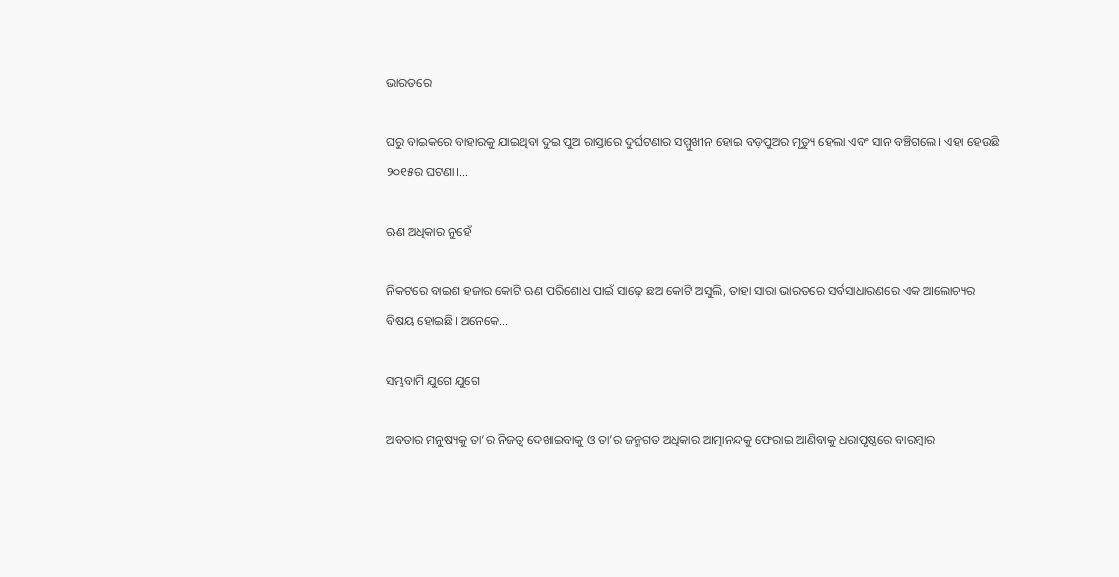ଭାରତରେ

ଘରୁ ବାଇକରେ ବାହାରକୁ ଯାଇଥିବା ଦୁଇ ପୁଅ ରାସ୍ତାରେ ଦୁର୍ଘଟଣାର ସମ୍ମୁଖୀନ ହୋଇ ବଡ଼ପୁଅର ମୃତ୍ୟୁ ହେଲା ଏବଂ ସାନ ବଞ୍ଚିଗଲେ। ଏହା ହେଉଛି ୨୦୧୫ର ଘଟଣା।…

ଋଣ ଅଧିକାର ନୁହେଁ

ନିକଟରେ ବାଇଶ ହଜାର କୋଟି ଋଣ ପରିଶୋଧ ପାଇଁ ସାଢ଼େ ଛଅ କୋଟି ଅସୁଲି, ତାହା ସାରା ଭାରତରେ ସର୍ବସାଧାରଣରେ ଏକ ଆଲୋଚ୍ୟର ବିଷୟ ହୋଇଛି। ଅନେକେ…

ସମ୍ଭବାମି ଯୁଗେ ଯୁଗେ

ଅବତାର ମନୁଷ୍ୟକୁ ତା’ର ନିଜତ୍ୱ ଦେଖାଇବାକୁ ଓ ତା’ର ଜନ୍ମଗତ ଅଧିକାର ଆତ୍ମାନନ୍ଦକୁ ଫେରାଇ ଆଣିବାକୁ ଧରାପୃଷ୍ଠରେ ବାରମ୍ବାର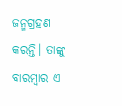ଜନ୍ମଗ୍ରହଣ କରନ୍ତି। ତାଙ୍କୁ ବାରମ୍ବାର ଏ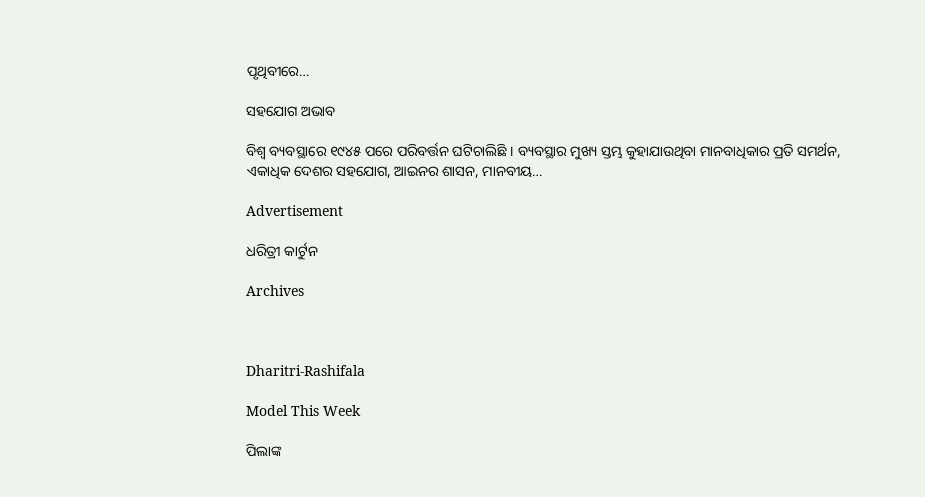ପୃଥିବୀରେ…

ସହଯୋଗ ଅଭାବ

ବିଶ୍ୱ ବ୍ୟବସ୍ଥାରେ ୧୯୪୫ ପରେ ପରିବର୍ତ୍ତନ ଘଟିଚାଲିଛି । ବ୍ୟବସ୍ଥାର ମୁଖ୍ୟ ସ୍ତମ୍ଭ କୁହାଯାଉଥିବା ମାନବାଧିକାର ପ୍ରତି ସମର୍ଥନ, ଏକାଧିକ ଦେଶର ସହଯୋଗ, ଆଇନର ଶାସନ, ମାନବୀୟ…

Advertisement

ଧରିତ୍ରୀ କାର୍ଟୁନ

Archives



Dharitri-Rashifala

Model This Week

ପିଲାଙ୍କ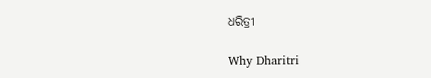ଧରିତ୍ରୀ

Why Dharitri